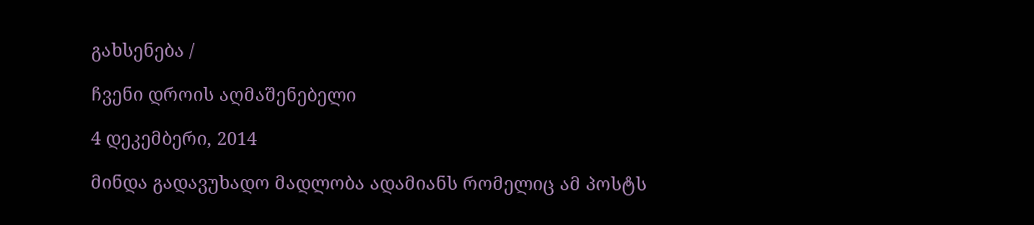გახსენება /

ჩვენი დროის აღმაშენებელი

4 დეკემბერი, 2014

მინდა გადავუხადო მადლობა ადამიანს რომელიც ამ პოსტს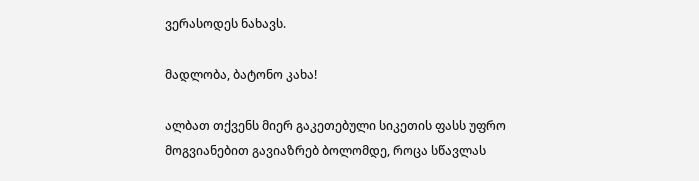ვერასოდეს ნახავს.

მადლობა, ბატონო კახა!

ალბათ თქვენს მიერ გაკეთებული სიკეთის ფასს უფრო მოგვიანებით გავიაზრებ ბოლომდე, როცა სწავლას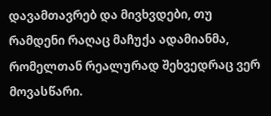დავამთავრებ და მივხვდები, თუ რამდენი რაღაც მაჩუქა ადამიანმა, რომელთან რეალურად შეხვედრაც ვერ მოვასწარი.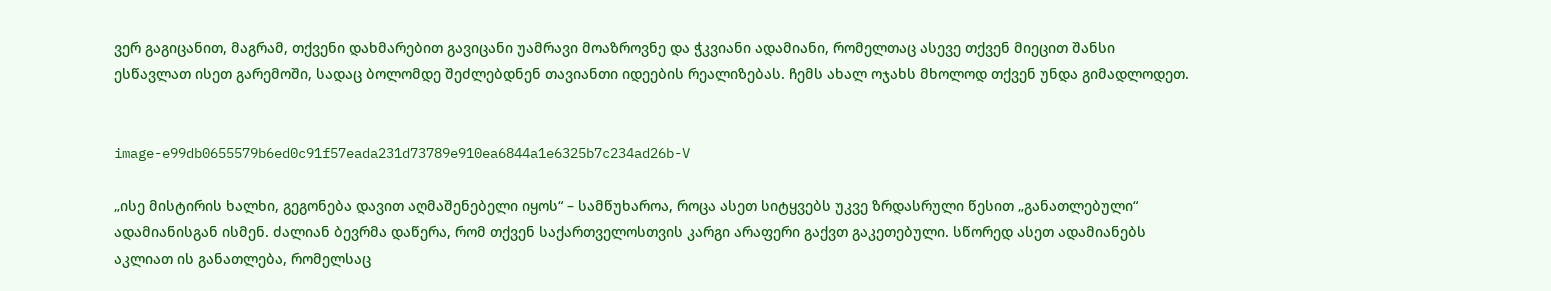ვერ გაგიცანით, მაგრამ, თქვენი დახმარებით გავიცანი უამრავი მოაზროვნე და ჭკვიანი ადამიანი, რომელთაც ასევე თქვენ მიეცით შანსი ესწავლათ ისეთ გარემოში, სადაც ბოლომდე შეძლებდნენ თავიანთი იდეების რეალიზებას. ჩემს ახალ ოჯახს მხოლოდ თქვენ უნდა გიმადლოდეთ.


image-e99db0655579b6ed0c91f57eada231d73789e910ea6844a1e6325b7c234ad26b-V

„ისე მისტირის ხალხი, გეგონება დავით აღმაშენებელი იყოს“ – სამწუხაროა, როცა ასეთ სიტყვებს უკვე ზრდასრული წესით „განათლებული“ ადამიანისგან ისმენ. ძალიან ბევრმა დაწერა, რომ თქვენ საქართველოსთვის კარგი არაფერი გაქვთ გაკეთებული. სწორედ ასეთ ადამიანებს აკლიათ ის განათლება, რომელსაც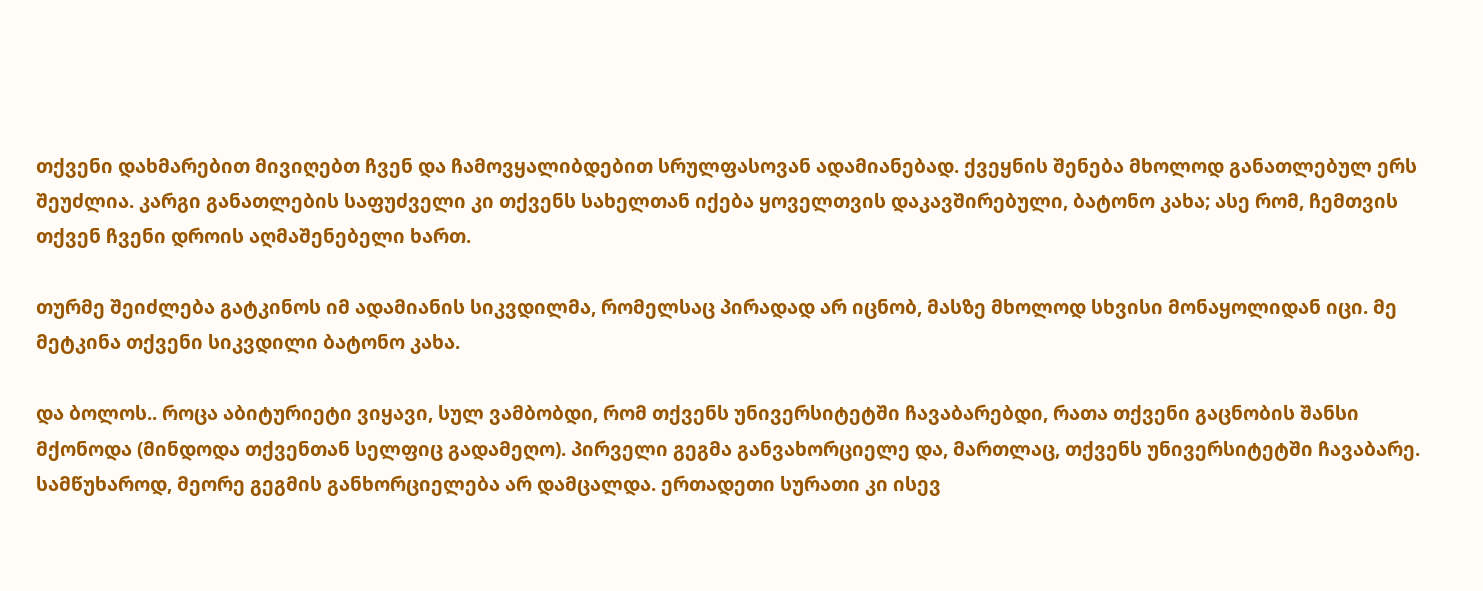თქვენი დახმარებით მივიღებთ ჩვენ და ჩამოვყალიბდებით სრულფასოვან ადამიანებად. ქვეყნის შენება მხოლოდ განათლებულ ერს შეუძლია. კარგი განათლების საფუძველი კი თქვენს სახელთან იქება ყოველთვის დაკავშირებული, ბატონო კახა; ასე რომ, ჩემთვის თქვენ ჩვენი დროის აღმაშენებელი ხართ.

თურმე შეიძლება გატკინოს იმ ადამიანის სიკვდილმა, რომელსაც პირადად არ იცნობ, მასზე მხოლოდ სხვისი მონაყოლიდან იცი. მე მეტკინა თქვენი სიკვდილი ბატონო კახა.

და ბოლოს.. როცა აბიტურიეტი ვიყავი, სულ ვამბობდი, რომ თქვენს უნივერსიტეტში ჩავაბარებდი, რათა თქვენი გაცნობის შანსი მქონოდა (მინდოდა თქვენთან სელფიც გადამეღო). პირველი გეგმა განვახორციელე და, მართლაც, თქვენს უნივერსიტეტში ჩავაბარე. სამწუხაროდ, მეორე გეგმის განხორციელება არ დამცალდა. ერთადეთი სურათი კი ისევ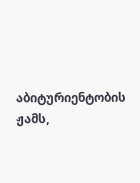აბიტურიენტობის ჟამს,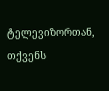ტელევიზორთან, თქვენს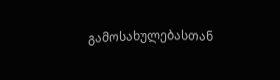გამოსახულებასთან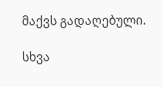მაქვს გადაღებული.

სხვა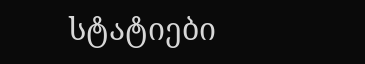სტატიები